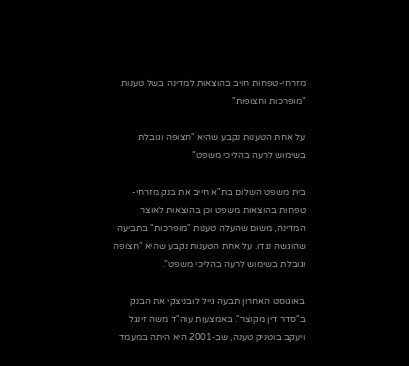מזרחי-טפחות חויב בהוצאות למדינה בשל טענות "מופרכות וחצופות"

על אחת הטענות נקבע שהיא "חצופה וגובלת בשימוש לרעה בהליכי משפט"

בית משפט השלום בת"א חייב את בנק מזרחי-טפחות בהוצאות משפט וכן בהוצאות לאוצר המדינה, משום שהעלה טענות "מופרכות" בתביעה שהוגשה נגדו. על אחת הטענות נקבע שהיא "חצופה וגובלת בשימוש לרעה בהליכי משפט".

באוגוסט האחרון תבעה גייל לובניצקי את הבנק ב"סדר דין מקוצר". באמצעות עוה"ד משה זינגל ויעקב בוטניק טענה, שב-2001 היא היתה במעמד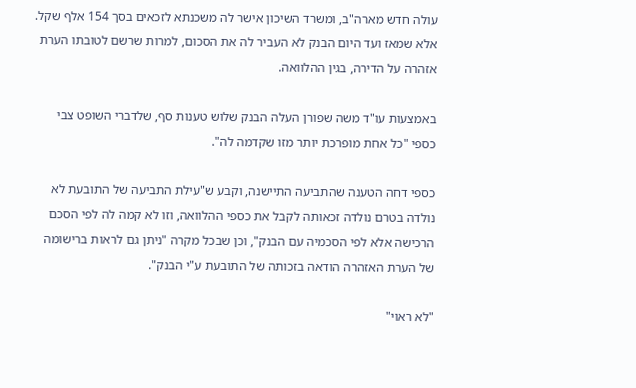עולה חדש מארה"ב, ומשרד השיכון אישר לה משכנתא לזכאים בסך 154 אלף שקל. אלא שמאז ועד היום הבנק לא העביר לה את הסכום, למרות שרשם לטובתו הערת אזהרה על הדירה, בגין ההלוואה.

באמצעות עו"ד משה שפורן העלה הבנק שלוש טענות סף, שלדברי השופט צבי כספי "כל אחת מופרכת יותר מזו שקדמה לה".

כספי דחה הטענה שהתביעה התיישנה, וקבע ש"עילת התביעה של התובעת לא נולדה בטרם נולדה זכאותה לקבל את כספי ההלוואה, וזו לא קמה לה לפי הסכם הרכישה אלא לפי הסכמיה עם הבנק", וכן שבכל מקרה "ניתן גם לראות ברישומה של הערת האזהרה הודאה בזכותה של התובעת ע"י הבנק".

"לא ראוי"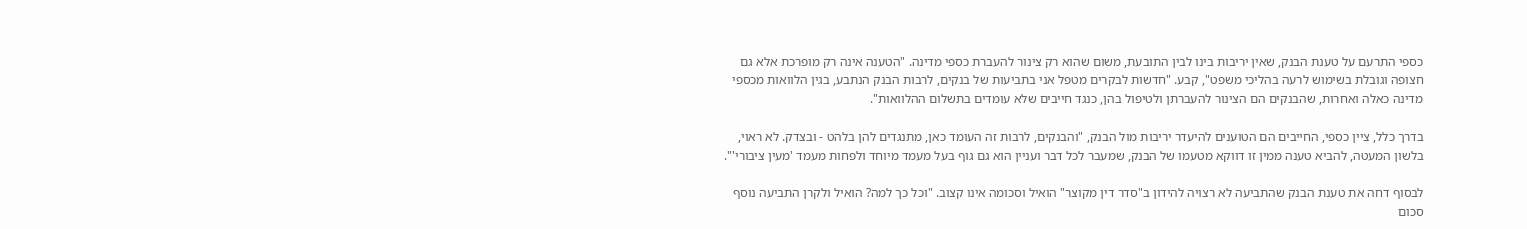כספי התרעם על טענת הבנק, שאין יריבות בינו לבין התובעת, משום שהוא רק צינור להעברת כספי מדינה. "הטענה אינה רק מופרכת אלא גם חצופה וגובלת בשימוש לרעה בהליכי משפט", קבע. "חדשות לבקרים מטפל אני בתביעות של בנקים, לרבות הבנק הנתבע, בגין הלוואות מכספי מדינה כאלה ואחרות, שהבנקים הם הצינור להעברתן ולטיפול בהן, כנגד חייבים שלא עומדים בתשלום ההלוואות".

בדרך כלל, ציין כספי, החייבים הם הטוענים להיעדר יריבות מול הבנק, "והבנקים, לרבות זה העומד כאן, מתנגדים להן בלהט - ובצדק. לא ראוי, בלשון המעטה, להביא טענה ממין זו דווקא מטעמו של הבנק, שמעבר לכל דבר ועניין הוא גם גוף בעל מעמד מיוחד ולפחות מעמד 'מעין ציבורי'".

לבסוף דחה את טענת הבנק שהתביעה לא רצויה להידון ב"סדר דין מקוצר" הואיל וסכומה אינו קצוב. "וכל כך למה? הואיל ולקרן התביעה נוסף סכום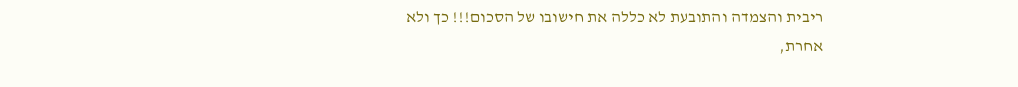ריבית והצמדה והתובעת לא כללה את חישובו של הסכום!!! כך ולא אחרת,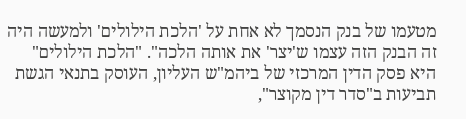מטעמו של בנק הנסמך לא אחת על 'הלכת הילולים' ולמעשה היה זה הבנק הזה עצמו ש'יצר' את אותה הלכה". "הלכת הילולים" היא פסק הדין המרכזי של ביהמ"ש העליון, העוסק בתנאי הגשת תביעות ב"סדר דין מקוצר",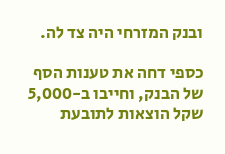ובנק המזרחי היה צד לה.

כספי דחה את טענות הסף של הבנק, וחייבו ב-5,000 שקל הוצאות לתובעת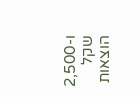ו-2,500 שקל הוצאות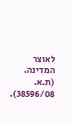לאוצר המדינה. (ת.א. 38596/08).